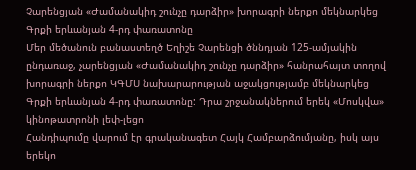Չարենցյան «Ժամանակիդ շունչը դարձիր» խորագրի ներքո մեկնարկեց Գրքի երևանյան 4-րդ փառատոնը
Մեր մեծանուն բանաստեղծ Եղիշե Չարենցի ծննդյան 125-ամյակին ընդառաջ, չարենցյան «Ժամանակիդ շունչը դարձիր» հանրահայտ տողով խորագրի ներքո ԿԳՄՍ նախարարության աջակցությամբ մեկնարկեց Գրքի երևանյան 4-րդ փառատոնը: Դրա շրջանակներում երեկ «Մոսկվա» կինոթատրոնի լեփ-լեցո
Հանդիպումը վարում էր գրականագետ Հայկ Համբարձումյանը, իսկ այս երեկո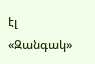էլ «Զանգակ»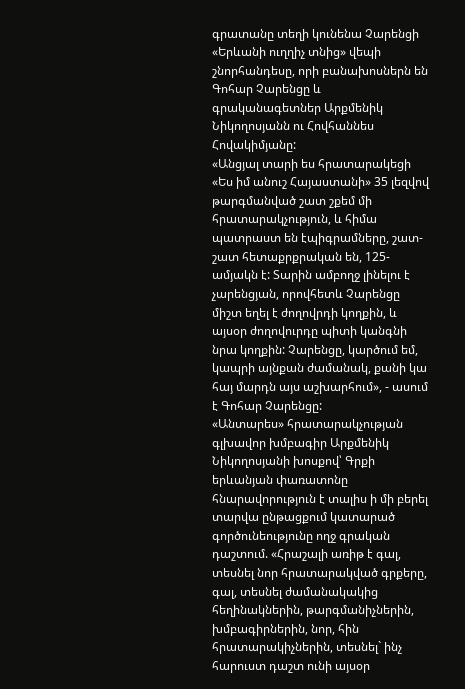գրատանը տեղի կունենա Չարենցի «Երևանի ուղղիչ տնից» վեպի շնորհանդեսը, որի բանախոսներն են Գոհար Չարենցը և գրականագետներ Արքմենիկ Նիկողոսյանն ու Հովհաննես Հովակիմյանը:
«Անցյալ տարի ես հրատարակեցի «Ես իմ անուշ Հայաստանի» 35 լեզվով թարգմանված շատ շքեմ մի հրատարակչություն, և հիմա պատրաստ են էպիգրամները, շատ-շատ հետաքրքրական են, 125-ամյակն է: Տարին ամբողջ լինելու է չարենցյան, որովհետև Չարենցը միշտ եղել է ժողովրդի կողքին, և այսօր ժողովուրդը պիտի կանգնի նրա կողքին: Չարենցը, կարծում եմ, կապրի այնքան ժամանակ, քանի կա հայ մարդն այս աշխարհում», - ասում է Գոհար Չարենցը:
«Անտարես» հրատարակչության գլխավոր խմբագիր Արքմենիկ Նիկողոսյանի խոսքով՝ Գրքի երևանյան փառատոնը հնարավորություն է տալիս ի մի բերել տարվա ընթացքում կատարած գործունեությունը ողջ գրական դաշտում. «Հրաշալի առիթ է գալ, տեսնել նոր հրատարակված գրքերը, գալ, տեսնել ժամանակակից հեղինակներին, թարգմանիչներին, խմբագիրներին, նոր, հին հրատարակիչներին, տեսնել` ինչ հարուստ դաշտ ունի այսօր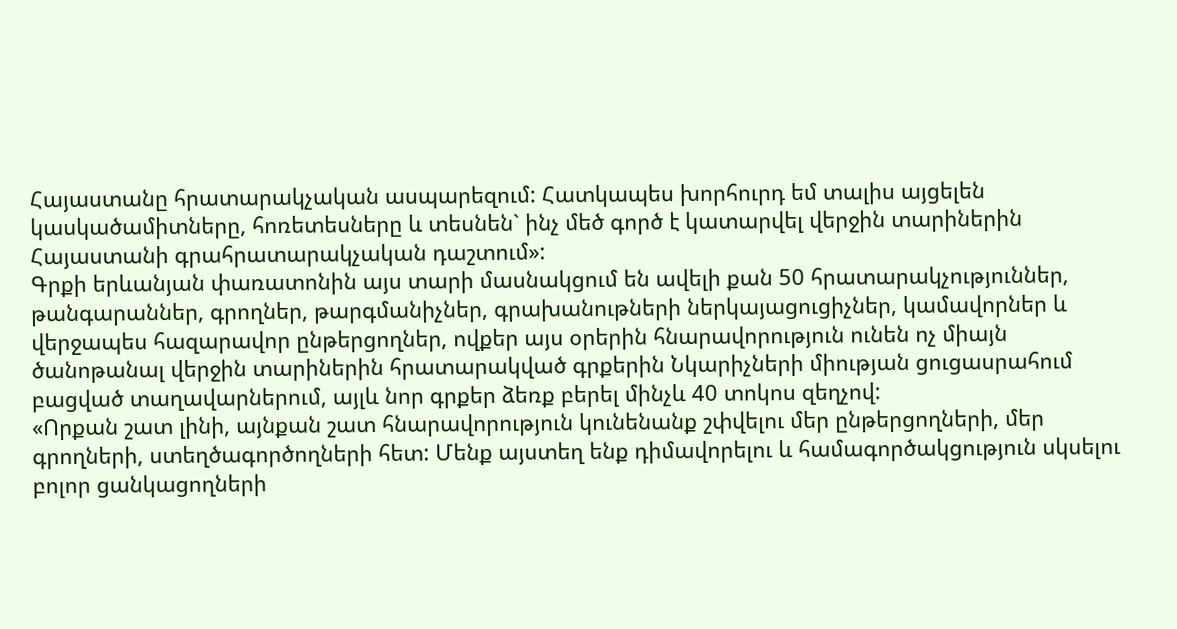Հայաստանը հրատարակչական ասպարեզում: Հատկապես խորհուրդ եմ տալիս այցելեն կասկածամիտները, հոռետեսները և տեսնեն` ինչ մեծ գործ է կատարվել վերջին տարիներին Հայաստանի գրահրատարակչական դաշտում»:
Գրքի երևանյան փառատոնին այս տարի մասնակցում են ավելի քան 50 հրատարակչություններ, թանգարաններ, գրողներ, թարգմանիչներ, գրախանութների ներկայացուցիչներ, կամավորներ և վերջապես հազարավոր ընթերցողներ, ովքեր այս օրերին հնարավորություն ունեն ոչ միայն ծանոթանալ վերջին տարիներին հրատարակված գրքերին Նկարիչների միության ցուցասրահում բացված տաղավարներում, այլև նոր գրքեր ձեռք բերել մինչև 40 տոկոս զեղչով:
«Որքան շատ լինի, այնքան շատ հնարավորություն կունենանք շփվելու մեր ընթերցողների, մեր գրողների, ստեղծագործողների հետ: Մենք այստեղ ենք դիմավորելու և համագործակցություն սկսելու բոլոր ցանկացողների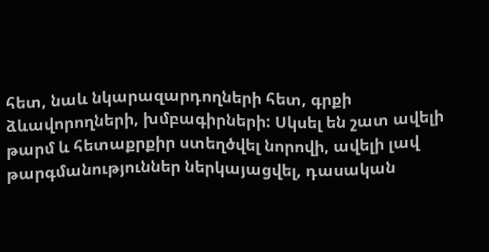հետ, նաև նկարազարդողների հետ, գրքի ձևավորողների, խմբագիրների: Սկսել են շատ ավելի թարմ և հետաքրքիր ստեղծվել նորովի, ավելի լավ թարգմանություններ ներկայացվել, դասական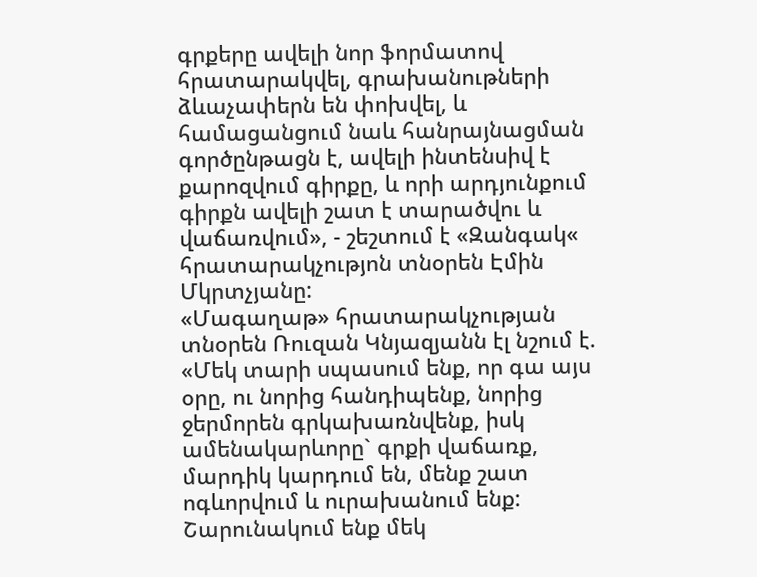գրքերը ավելի նոր ֆորմատով հրատարակվել, գրախանութների ձևաչափերն են փոխվել, և համացանցում նաև հանրայնացման գործընթացն է, ավելի ինտենսիվ է քարոզվում գիրքը, և որի արդյունքում գիրքն ավելի շատ է տարածվու և վաճառվում», - շեշտում է «Զանգակ« հրատարակչությոն տնօրեն Էմին Մկրտչյանը:
«Մագաղաթ» հրատարակչության տնօրեն Ռուզան Կնյազյանն էլ նշում է. «Մեկ տարի սպասում ենք, որ գա այս օրը, ու նորից հանդիպենք, նորից ջերմորեն գրկախառնվենք, իսկ ամենակարևորը` գրքի վաճառք, մարդիկ կարդում են, մենք շատ ոգևորվում և ուրախանում ենք: Շարունակում ենք մեկ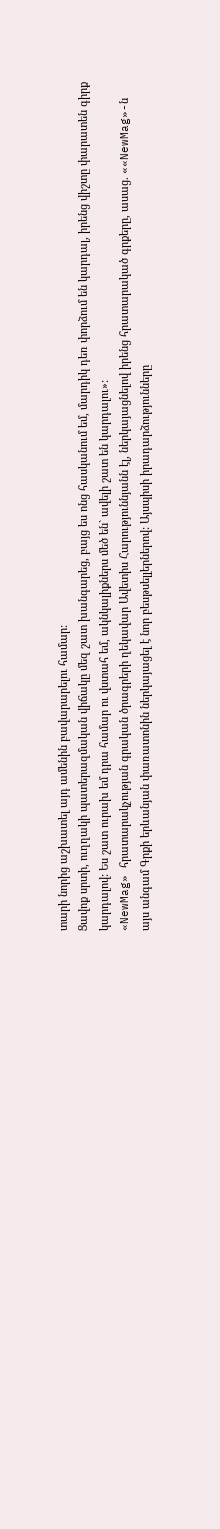տարի նորից աշխատել այդ ամենին բավարարելու համար:
Ցավոք սրտի, ուղղակի պատերազմական վիճակը մեզ շատ խանգարեց, բայց ես ոնց հասկանում եմ, մարդիկ դեռ փորձում են կարդալ, իրենց վիշտը փարատեն գիրք կարդալով: Ես շատ ուրախ եմ դրա համար ու վստահ եմ, ակնկալիքներս մեծ են` ավելի շատ են կարդալու»:
«NewMag» հրատարակչության գրական ծրագրերի ղեկավար Ավետիս Հարություննյանն էլ, ներկայացնելով իրենց հրատարակած գրքերը, ասաց. ««NewMag»-ն այս անգամ Գրքի երևանյան փառատոնին ներկայացել է նոր բեսթսելլերներով: Այսպիսի իրադարձությունները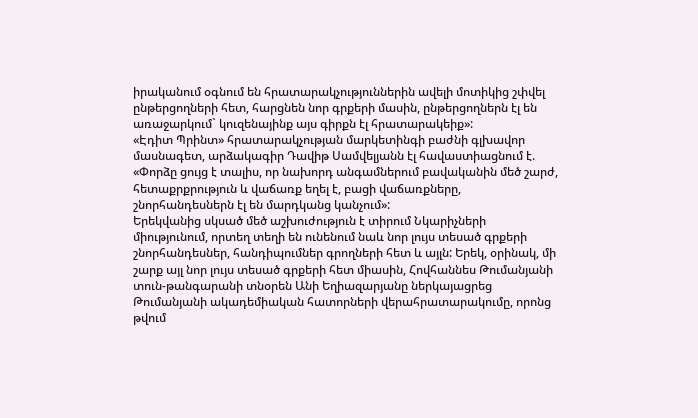իրականում օգնում են հրատարակչություններին ավելի մոտիկից շփվել ընթերցողների հետ, հարցնեն նոր գրքերի մասին, ընթերցողներն էլ են առաջարկում` կուզենայինք այս գիրքն էլ հրատարակեիք»:
«Էդիտ Պրինտ» հրատարակչության մարկետինգի բաժնի գլխավոր մասնագետ, արձակագիր Դավիթ Սամվելյանն էլ հավաստիացնում է. «Փորձը ցույց է տալիս, որ նախորդ անգամներում բավականին մեծ շարժ, հետաքրքրություն և վաճառք եղել է, բացի վաճառքները, շնորհանդեսներն էլ են մարդկանց կանչում»:
Երեկվանից սկսած մեծ աշխուժություն է տիրում Նկարիչների միությունում, որտեղ տեղի են ունենում նաև նոր լույս տեսած գրքերի շնորհանդեսներ, հանդիպումներ գրողների հետ և այլն: Երեկ, օրինակ, մի շարք այլ նոր լույս տեսած գրքերի հետ միասին, Հովհաննես Թումանյանի տուն-թանգարանի տնօրեն Անի Եղիազարյանը ներկայացրեց Թումանյանի ակադեմիական հատորների վերահրատարակումը, որոնց թվում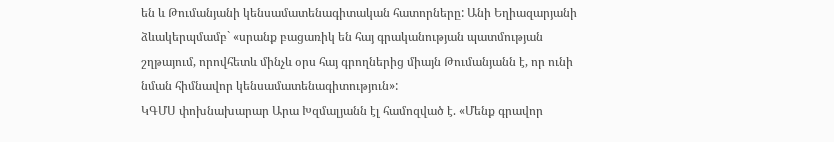են և Թումանյանի կենսամատենագիտական հատորները: Անի Եղիազարյանի ձևակերպմամբ` «սրանք բացառիկ են հայ գրականության պատմության շղթայում, որովհետև մինչև օրս հայ գրողներից միայն Թումանյանն է, որ ունի նման հիմնավոր կենսամատենագիտություն»:
ԿԳՄՍ փոխնախարար Արա Խզմալյանն էլ համոզված է. «Մենք գրավոր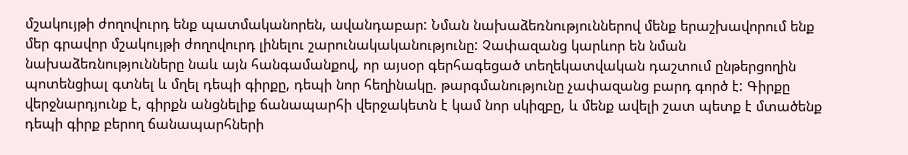մշակույթի ժողովուրդ ենք պատմականորեն, ավանդաբար: Նման նախաձեռնություններով մենք երաշխավորում ենք մեր գրավոր մշակույթի ժողովուրդ լինելու շարունակականությունը: Չափազանց կարևոր են նման նախաձեռնությունները նաև այն հանգամանքով, որ այսօր գերհագեցած տեղեկատվական դաշտում ընթերցողին պոտենցիալ գտնել և մղել դեպի գիրքը, դեպի նոր հեղինակը. թարգմանությունը չափազանց բարդ գործ է: Գիրքը վերջնարդյունք է, գիրքն անցնելիք ճանապարհի վերջակետն է կամ նոր սկիզբը, և մենք ավելի շատ պետք է մտածենք դեպի գիրք բերող ճանապարհների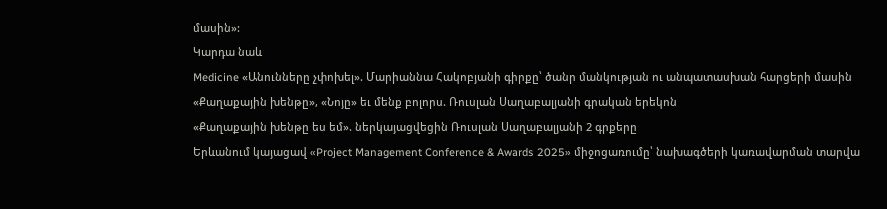մասին»:
Կարդա նաև
Medicine «Անունները չփոխել». Մարիաննա Հակոբյանի գիրքը՝ ծանր մանկության ու անպատասխան հարցերի մասին
«Քաղաքային խենթը», «Նոյը» եւ մենք բոլորս. Ռուսլան Սաղաբալյանի գրական երեկոն
«Քաղաքային խենթը ես եմ». ներկայացվեցին Ռուսլան Սաղաբալյանի 2 գրքերը
Երևանում կայացավ «Project Management Conference & Awards 2025» միջոցառումը՝ նախագծերի կառավարման տարվա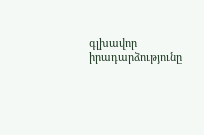գլխավոր իրադարձությունը